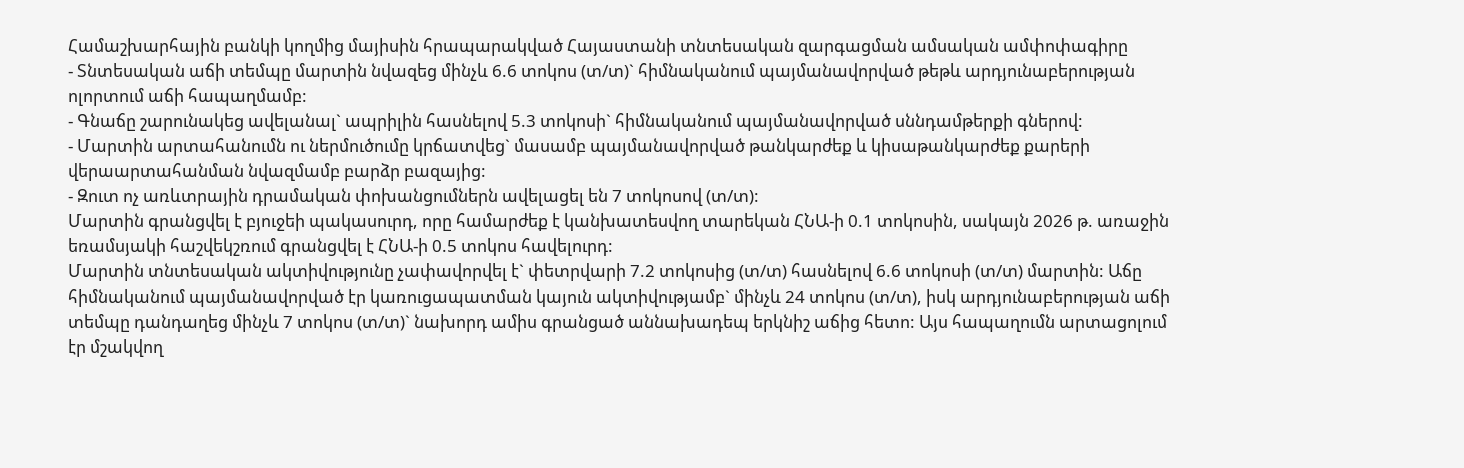Համաշխարհային բանկի կողմից մայիսին հրապարակված Հայաստանի տնտեսական զարգացման ամսական ամփոփագիրը
- Տնտեսական աճի տեմպը մարտին նվազեց մինչև 6.6 տոկոս (տ/տ)` հիմնականում պայմանավորված թեթև արդյունաբերության ոլորտում աճի հապաղմամբ:
- Գնաճը շարունակեց ավելանալ` ապրիլին հասնելով 5.3 տոկոսի` հիմնականում պայմանավորված սննդամթերքի գներով:
- Մարտին արտահանումն ու ներմուծումը կրճատվեց` մասամբ պայմանավորված թանկարժեք և կիսաթանկարժեք քարերի վերաարտահանման նվազմամբ բարձր բազայից:
- Զուտ ոչ առևտրային դրամական փոխանցումներն ավելացել են 7 տոկոսով (տ/տ):
Մարտին գրանցվել է բյուջեի պակասուրդ, որը համարժեք է կանխատեսվող տարեկան ՀՆԱ-ի 0.1 տոկոսին, սակայն 2026 թ. առաջին եռամսյակի հաշվեկշռում գրանցվել է ՀՆԱ-ի 0.5 տոկոս հավելուրդ:
Մարտին տնտեսական ակտիվությունը չափավորվել է` փետրվարի 7.2 տոկոսից (տ/տ) հասնելով 6.6 տոկոսի (տ/տ) մարտին: Աճը հիմնականում պայմանավորված էր կառուցապատման կայուն ակտիվությամբ` մինչև 24 տոկոս (տ/տ), իսկ արդյունաբերության աճի տեմպը դանդաղեց մինչև 7 տոկոս (տ/տ)` նախորդ ամիս գրանցած աննախադեպ երկնիշ աճից հետո: Այս հապաղումն արտացոլում էր մշակվող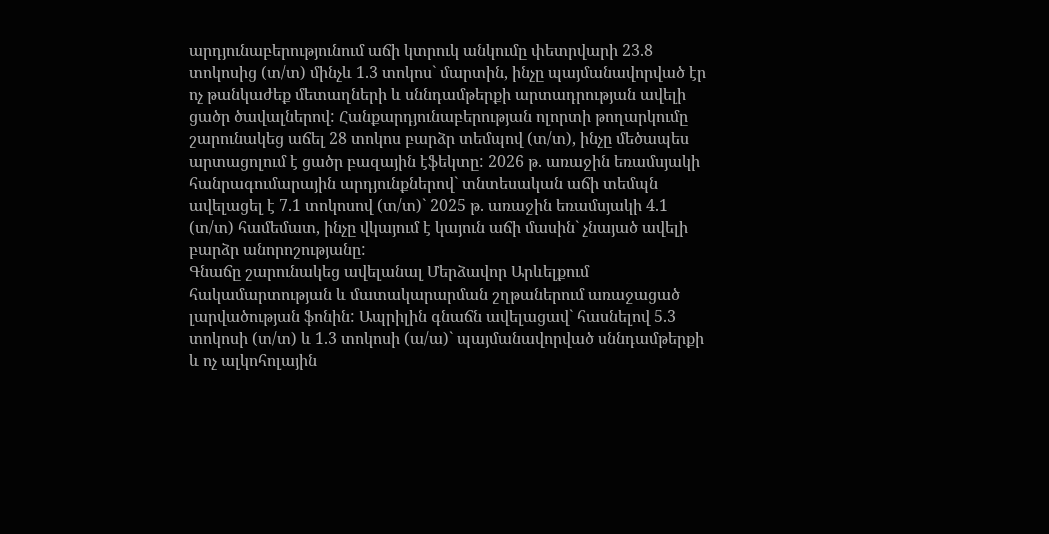արդյունաբերությունում աճի կտրուկ անկումը փետրվարի 23.8 տոկոսից (տ/տ) մինչև 1.3 տոկոս` մարտին, ինչը պայմանավորված էր ոչ թանկաժեք մետաղների և սննդամթերքի արտադրության ավելի ցածր ծավալներով: Հանքարդյունաբերության ոլորտի թողարկումը շարունակեց աճել 28 տոկոս բարձր տեմպով (տ/տ), ինչը մեծապես արտացոլում է ցածր բազային էֆեկտը: 2026 թ. առաջին եռամսյակի հանրագումարային արդյունքներով` տնտեսական աճի տեմպն ավելացել է 7.1 տոկոսով (տ/տ)` 2025 թ. առաջին եռամսյակի 4.1 (տ/տ) համեմատ, ինչը վկայում է կայուն աճի մասին` չնայած ավելի բարձր անորոշությանը:
Գնաճը շարունակեց ավելանալ Մերձավոր Արևելքում հակամարտության և մատակարարման շղթաներում առաջացած լարվածության ֆոնին: Ապրիլին գնաճն ավելացավ` հասնելով 5.3 տոկոսի (տ/տ) և 1.3 տոկոսի (ա/ա)` պայմանավորված սննդամթերքի և ոչ ալկոհոլային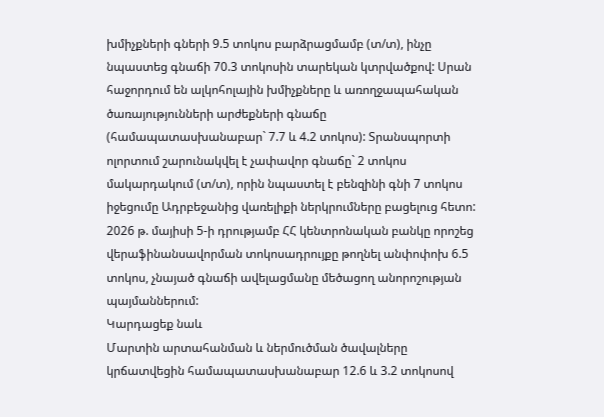խմիչքների գների 9.5 տոկոս բարձրացմամբ (տ/տ), ինչը նպաստեց գնաճի 70.3 տոկոսին տարեկան կտրվածքով: Սրան հաջորդում են ալկոհոլային խմիչքները և առողջապահական ծառայությունների արժեքների գնաճը (համապատասխանաբար` 7.7 և 4.2 տոկոս): Տրանսպորտի ոլորտում շարունակվել է չափավոր գնաճը` 2 տոկոս մակարդակում (տ/տ), որին նպաստել է բենզինի գնի 7 տոկոս իջեցումը Ադրբեջանից վառելիքի ներկրումները բացելուց հետո: 2026 թ. մայիսի 5-ի դրությամբ ՀՀ կենտրոնական բանկը որոշեց վերաֆինանսավորման տոկոսադրույքը թողնել անփոփոխ 6.5 տոկոս, չնայած գնաճի ավելացմանը մեծացող անորոշության պայմաններում:
Կարդացեք նաև
Մարտին արտահանման և ներմուծման ծավալները կրճատվեցին համապատասխանաբար 12.6 և 3.2 տոկոսով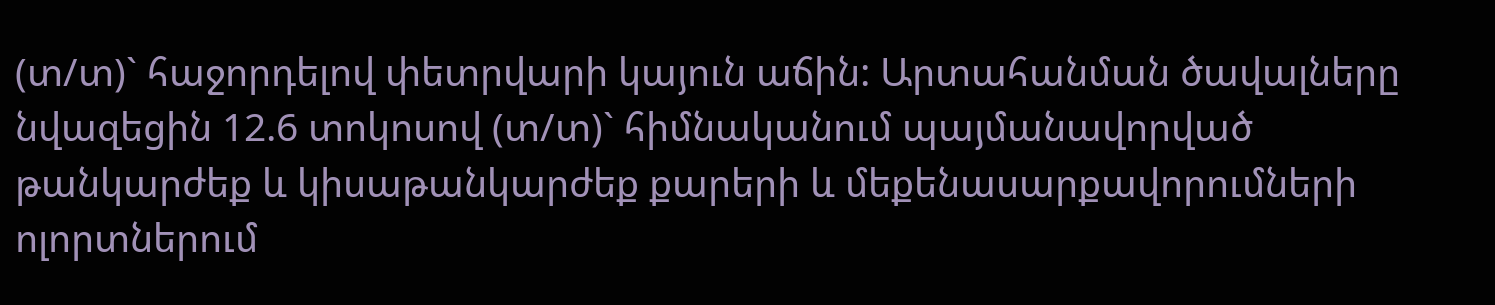(տ/տ)` հաջորդելով փետրվարի կայուն աճին: Արտահանման ծավալները նվազեցին 12.6 տոկոսով (տ/տ)` հիմնականում պայմանավորված թանկարժեք և կիսաթանկարժեք քարերի և մեքենասարքավորումների ոլորտներում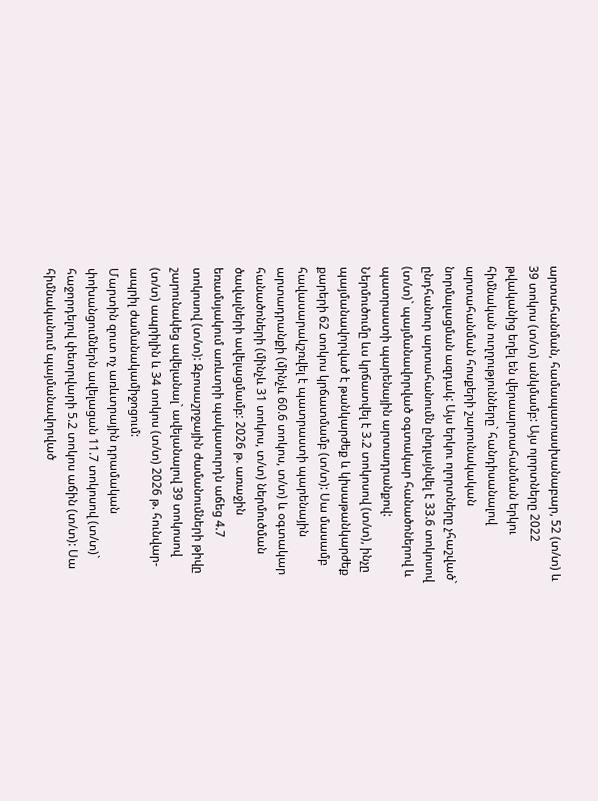արտահանման, համապատասխանաբար, 52 (տ/տ) և 39 տոկոս (տ/տ) անկմամբ: Այս ոլորտները 2022 թվականից եղել են վերաարտահանման երկու հիմնական ուղղությունները` հանդիսանալով արտահանման հոսքերի շարունակական նորմալացման ազդակ: Այս երկու ոլորտները չհաշված` ընդհանուր արտահանումն ընդլայնվել է 33.6 տոկոսով (տ/տ)` պայմանավորված օգտակար հանածոներով և պատրաստի պարենային արտադրանքով: Ներմուծումը ևս կրճատվել է 3.2 տոկոսով (տ/տ), ինչը պայմանավորված է թանկարժեք և կիսաթանկարժեք քարերի 62 տոկոս կրճատմամբ (տ/տ): Սա մասամբ հավասարակշռվել է պատրաստի պարենային արտադրանքի (մինչև 60.6 տոկոս, տ/տ) և օգտակար հանածոների (մինչև 31 տոկոս, տ/տ) ներմուծման ծավալների ավելացմամբ: 2026 թ. առաջին եռամսյակում առևտրի պակասուրդն աճեց 4.7 տոկոսով (տ/տ): Զբոսաշրջային ժամանումների թիվը շարունակեց ավելանալ` ավելանալով 39 տոկոսով (տ/տ) ապրիլին և 34 տոկոս (տ/տ) 2026 թ. հունվար-ապրիլ ժամանակամիջոցում:
Մարտին զուտ ոչ առևտրային դրամական փոխանցումներն ավելացան 11.7 տոկոսով (տ/տ)` հաջորդելով փետրվարի 5.2 տոկոս աճին (տ/տ): Սա հիմնականում պայմանավորված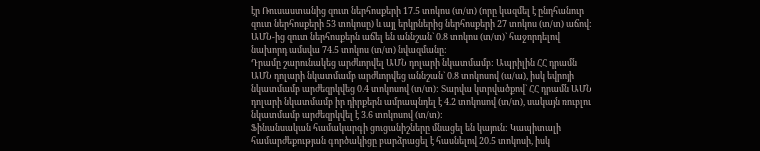էր Ռուսաստանից զուտ ներհոսքերի 17.5 տոկոս (տ/տ) (որը կազմել է ընդհանուր զուտ ներհոսքերի 53 տոկոսը) և այլ երկրներից ներհոսքերի 27 տոկոս (տ/տ) աճով: ԱՄՆ-ից զուտ ներհոսքերն աճել են աննշան` 0.8 տոկոս (տ/տ)` հաջորդելով նախորդ ամսվա 74.5 տոկոս (տ/տ) նվազմանը:
Դրամը շարունակեց արժևորվել ԱՄՆ դոլարի նկատմամբ: Ապրիլին ՀՀ դրամն ԱՄՆ դոլարի նկատմամբ արժևորվեց աննշան` 0.8 տոկոսով (ա/ա), իսկ եվրոյի նկատմամբ արժեզրկվեց 0.4 տոկոսով (տ/տ): Տարվա կտրվածքով` ՀՀ դրամն ԱՄՆ դոլարի նկատմամբ իր դիրքերն ամրապնդել է 4.2 տոկոսով (տ/տ), սակայն ռուբլու նկատմամբ արժեզրկվել է 3.6 տոկոսով (տ/տ):
Ֆինանսական համակարգի ցուցանիշները մնացել են կայուն: Կապիտալի համարժեքության գործակիցը բարձրացել է հասնելով 20.5 տոկոսի, իսկ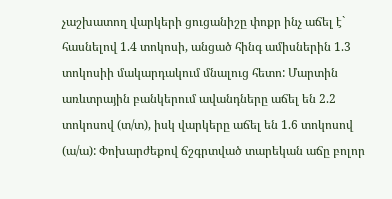չաշխատող վարկերի ցուցանիշը փոքր ինչ աճել է` հասնելով 1.4 տոկոսի, անցած հինգ ամիսներին 1.3 տոկոսիի մակարդակում մնալուց հետո: Մարտին առևտրային բանկերում ավանդները աճել են 2.2 տոկոսով (տ/տ), իսկ վարկերը աճել են 1.6 տոկոսով (ա/ա): Փոխարժեքով ճշգրտված տարեկան աճը բոլոր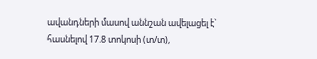ավանդների մասով աննշան ավելացել է` հասնելով 17.8 տոկոսի (տ/տ),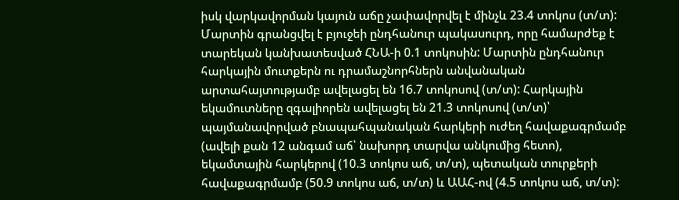իսկ վարկավորման կայուն աճը չափավորվել է մինչև 23.4 տոկոս (տ/տ):
Մարտին գրանցվել է բյուջեի ընդհանուր պակասուրդ, որը համարժեք է տարեկան կանխատեսված ՀՆԱ-ի 0.1 տոկոսին: Մարտին ընդհանուր հարկային մուտքերն ու դրամաշնորհներն անվանական արտահայտությամբ ավելացել են 16.7 տոկոսով (տ/տ): Հարկային եկամուտները զգալիորեն ավելացել են 21.3 տոկոսով (տ/տ)՝ պայմանավորված բնապահպանական հարկերի ուժեղ հավաքագրմամբ (ավելի քան 12 անգամ աճ՝ նախորդ տարվա անկումից հետո), եկամտային հարկերով (10.3 տոկոս աճ, տ/տ), պետական տուրքերի հավաքագրմամբ (50.9 տոկոս աճ, տ/տ) և ԱԱՀ-ով (4.5 տոկոս աճ, տ/տ):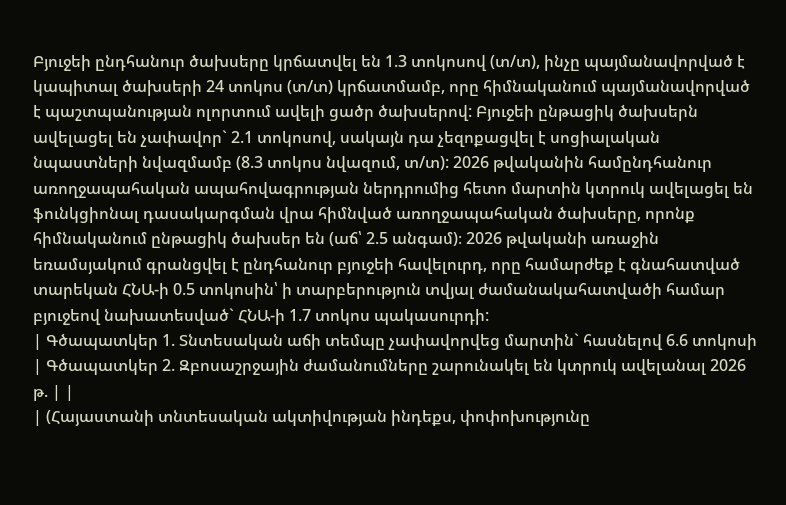Բյուջեի ընդհանուր ծախսերը կրճատվել են 1.3 տոկոսով (տ/տ), ինչը պայմանավորված է կապիտալ ծախսերի 24 տոկոս (տ/տ) կրճատմամբ, որը հիմնականում պայմանավորված է պաշտպանության ոլորտում ավելի ցածր ծախսերով: Բյուջեի ընթացիկ ծախսերն ավելացել են չափավոր` 2.1 տոկոսով, սակայն դա չեզոքացվել է սոցիալական նպաստների նվազմամբ (8.3 տոկոս նվազում, տ/տ): 2026 թվականին համընդհանուր առողջապահական ապահովագրության ներդրումից հետո մարտին կտրուկ ավելացել են ֆունկցիոնալ դասակարգման վրա հիմնված առողջապահական ծախսերը, որոնք հիմնականում ընթացիկ ծախսեր են (աճ՝ 2.5 անգամ)։ 2026 թվականի առաջին եռամսյակում գրանցվել է ընդհանուր բյուջեի հավելուրդ, որը համարժեք է գնահատված տարեկան ՀՆԱ-ի 0.5 տոկոսին՝ ի տարբերություն տվյալ ժամանակահատվածի համար բյուջեով նախատեսված` ՀՆԱ-ի 1.7 տոկոս պակասուրդի:
| Գծապատկեր 1. Տնտեսական աճի տեմպը չափավորվեց մարտին` հասնելով 6.6 տոկոսի | Գծապատկեր 2. Զբոսաշրջային ժամանումները շարունակել են կտրուկ ավելանալ 2026 թ. | |
| (Հայաստանի տնտեսական ակտիվության ինդեքս, փոփոխությունը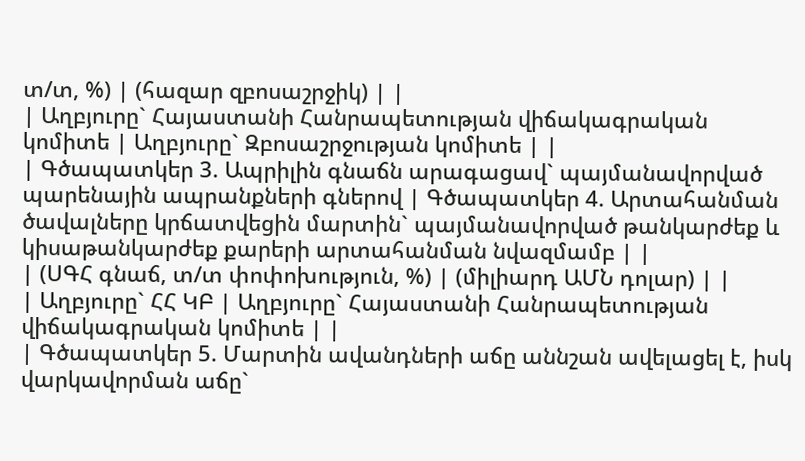տ/տ, %) | (հազար զբոսաշրջիկ) | |
| Աղբյուրը` Հայաստանի Հանրապետության վիճակագրական կոմիտե | Աղբյուրը` Զբոսաշրջության կոմիտե | |
| Գծապատկեր 3. Ապրիլին գնաճն արագացավ` պայմանավորված պարենային ապրանքների գներով | Գծապատկեր 4. Արտահանման ծավալները կրճատվեցին մարտին` պայմանավորված թանկարժեք և կիսաթանկարժեք քարերի արտահանման նվազմամբ | |
| (ՍԳՀ գնաճ, տ/տ փոփոխություն, %) | (միլիարդ ԱՄՆ դոլար) | |
| Աղբյուրը` ՀՀ ԿԲ | Աղբյուրը` Հայաստանի Հանրապետության վիճակագրական կոմիտե | |
| Գծապատկեր 5. Մարտին ավանդների աճը աննշան ավելացել է, իսկ վարկավորման աճը`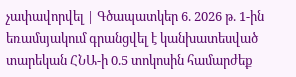չափավորվել | Գծապատկեր 6. 2026 թ. 1-ին եռամսյակում գրանցվել է կանխատեսված տարեկան ՀՆԱ-ի 0.5 տոկոսին համարժեք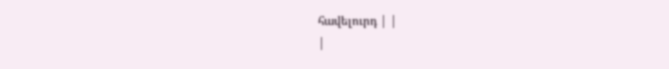հավելուրդ | |
|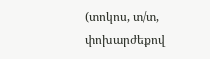(տոկոս, տ/տ, փոխարժեքով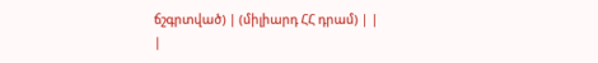ճշգրտված) | (միլիարդ ՀՀ դրամ) | |
|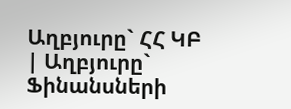Աղբյուրը` ՀՀ ԿԲ | Աղբյուրը` Ֆինանսների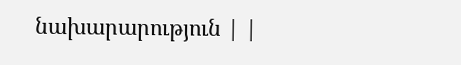նախարարություն | |